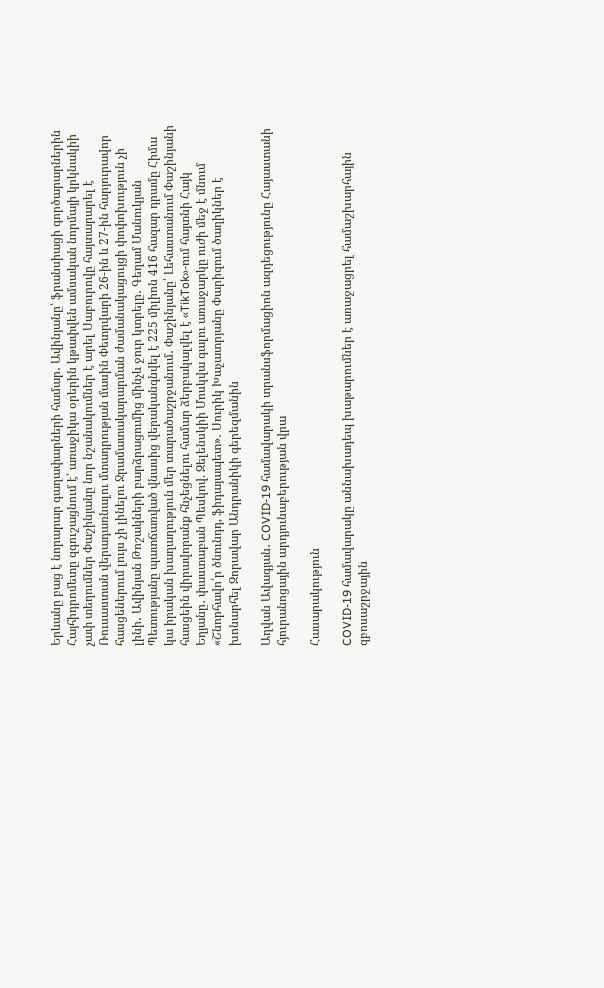Երևանը բաց է նորարար գաղափարների համար․ Ավինյանը՝ ֆրանսիացի գործարարներին Հայհիդրոմետը զգուշացնում է՝ առաջիկա օրերին կթափվեն ամսական նորմայի կրկնակիի չափ տեղումներ Փաշինյանը նոր նշանակումներ է արել Սաբուրովը հայտարարել է Ռուսաստան վերադառնալու մտադրության մասին Փետրվարի 26-ին և 27-ին հարյուրավոր հասցեներում լույս չի լինելու Ջրամատակարարման ժամանակացույցի փոփոխություն չի լինի․ Ավինյան Թոշակների բարձրացումից մինչև ջուր կտրելը․ Գեղամ Մանուկյան Պետությանը պատճառված վնասից վերականգնվել է 225 միլիոն 416 հազար դրամը Հիմա կա իրական խաղաղություն մեր տարածաշրջանում․ Փաշինյանը՝ Լեհաստանում Փաշինյանի հասցեին վիրավորանք հնչեցնելու համար ձերբակալվել է «TikTok»-ում հայտնի Հայկ Եղյանը․ փաստաբան Պեսկով. Զելենսկիի Մոսկվա գալու առաջարկը ուժի մեջ է մնում «Շնորհավո՛ր ծնունդդ, ֆիդայապետ»․ Սուրիկ Խաչատրյանը Փարիզում ծաղիկներ է խոնարհել Զորավար Անդրանիկի գերեզմանին

Աղվան Ավագյան․ COVID-19 համավարակի տրանսֆորմացիոն ազդեցությունը Հայաստանի հյուրանոցային արդյունաբերության վրա

Հասարակություն

COVID-19 համավարակը աննախադեպ խաթարումներ է առաջացրել համաշխարհային զբոսաշրջային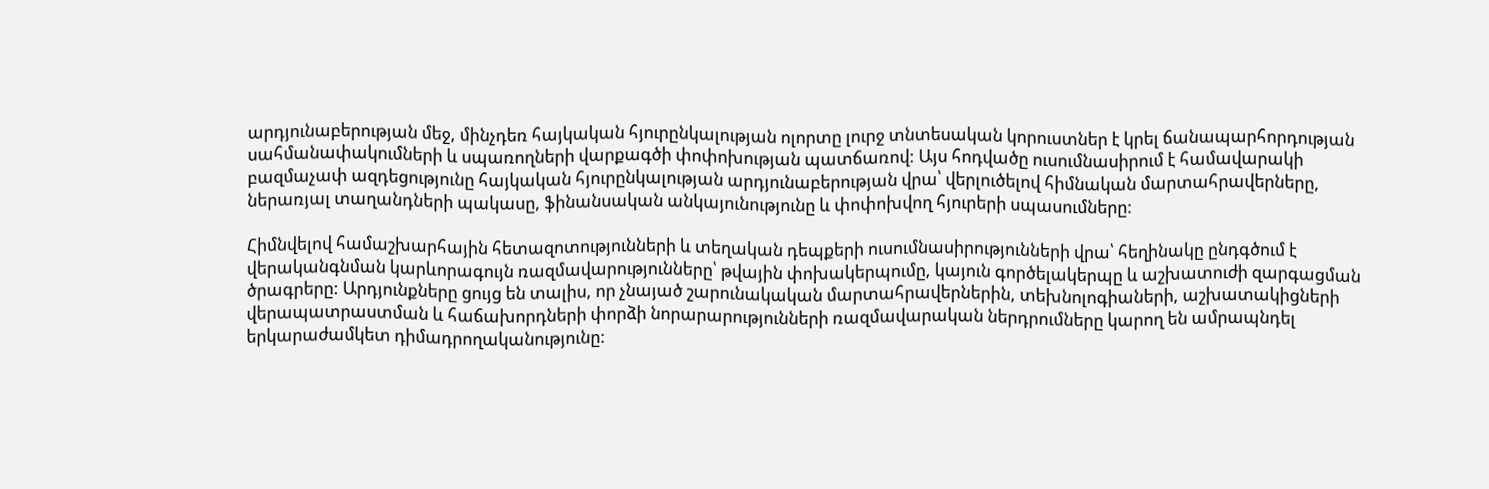արդյունաբերության մեջ, մինչդեռ հայկական հյուրընկալության ոլորտը լուրջ տնտեսական կորուստներ է կրել ճանապարհորդության սահմանափակումների և սպառողների վարքագծի փոփոխության պատճառով: Այս հոդվածը ուսումնասիրում է համավարակի բազմաչափ ազդեցությունը հայկական հյուրընկալության արդյունաբերության վրա՝ վերլուծելով հիմնական մարտահրավերները, ներառյալ տաղանդների պակասը, ֆինանսական անկայունությունը և փոփոխվող հյուրերի սպասումները:

Հիմնվելով համաշխարհային հետազոտությունների և տեղական դեպքերի ուսումնասիրությունների վրա՝ հեղինակը ընդգծում է վերականգնման կարևորագույն ռազմավարությունները՝ թվային փոխակերպումը, կայուն գործելակերպը և աշխատուժի զարգացման ծրագրերը: Արդյունքները ցույց են տալիս, որ չնայած շարունակական մարտահրավերներին, տեխնոլոգիաների, աշխատակիցների վերապատրաստման և հաճախորդների փորձի նորարարությունների ռազմավարական ներդրումները կարող են ամրապնդել երկարաժամկետ դիմադրողականությունը: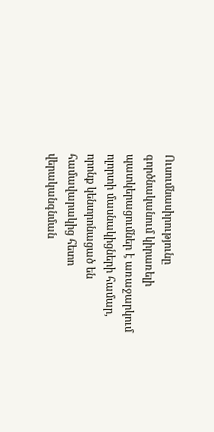Ուսումնասիրությունը գործնականում կիրառելի պատկերացումներ է առաջարկում ոլորտի մասնակիցների համար, որոնք կենտրոնացած են համավարակից հետո վերականգնման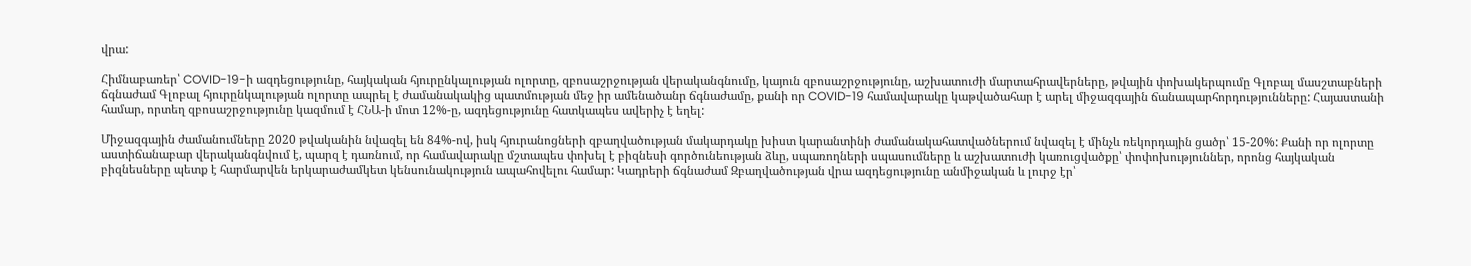վրա:

Հիմնաբառեր՝ COVID-19-ի ազդեցությունը, հայկական հյուրընկալության ոլորտը, զբոսաշրջության վերականգնումը, կայուն զբոսաշրջությունը, աշխատուժի մարտահրավերները, թվային փոխակերպումը Գլոբալ մասշտաբների ճգնաժամ Գլոբալ հյուրընկալության ոլորտը ապրել է ժամանակակից պատմության մեջ իր ամենածանր ճգնաժամը, քանի որ COVID-19 համավարակը կաթվածահար է արել միջազգային ճանապարհորդությունները: Հայաստանի համար, որտեղ զբոսաշրջությունը կազմում է ՀՆԱ-ի մոտ 12%-ը, ազդեցությունը հատկապես ավերիչ է եղել:

Միջազգային ժամանումները 2020 թվականին նվազել են 84%-ով, իսկ հյուրանոցների զբաղվածության մակարդակը խիստ կարանտինի ժամանակահատվածներում նվազել է մինչև ռեկորդային ցածր՝ 15-20%: Քանի որ ոլորտը աստիճանաբար վերականգնվում է, պարզ է դառնում, որ համավարակը մշտապես փոխել է բիզնեսի գործունեության ձևը, սպառողների սպասումները և աշխատուժի կառուցվածքը՝ փոփոխություններ, որոնց հայկական բիզնեսները պետք է հարմարվեն երկարաժամկետ կենսունակություն ապահովելու համար: Կադրերի ճգնաժամ Զբաղվածության վրա ազդեցությունը անմիջական և լուրջ էր՝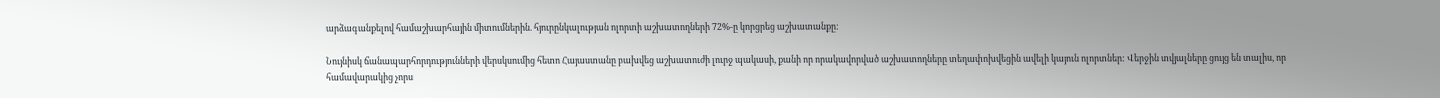արձագանքելով համաշխարհային միտումներին. հյուրընկալության ոլորտի աշխատողների 72%-ը կորցրեց աշխատանքը:

Նույնիսկ ճանապարհորդությունների վերսկսումից հետո Հայաստանը բախվեց աշխատուժի լուրջ պակասի, քանի որ որակավորված աշխատողները տեղափոխվեցին ավելի կայուն ոլորտներ: Վերջին տվյալները ցույց են տալիս, որ համավարակից չորս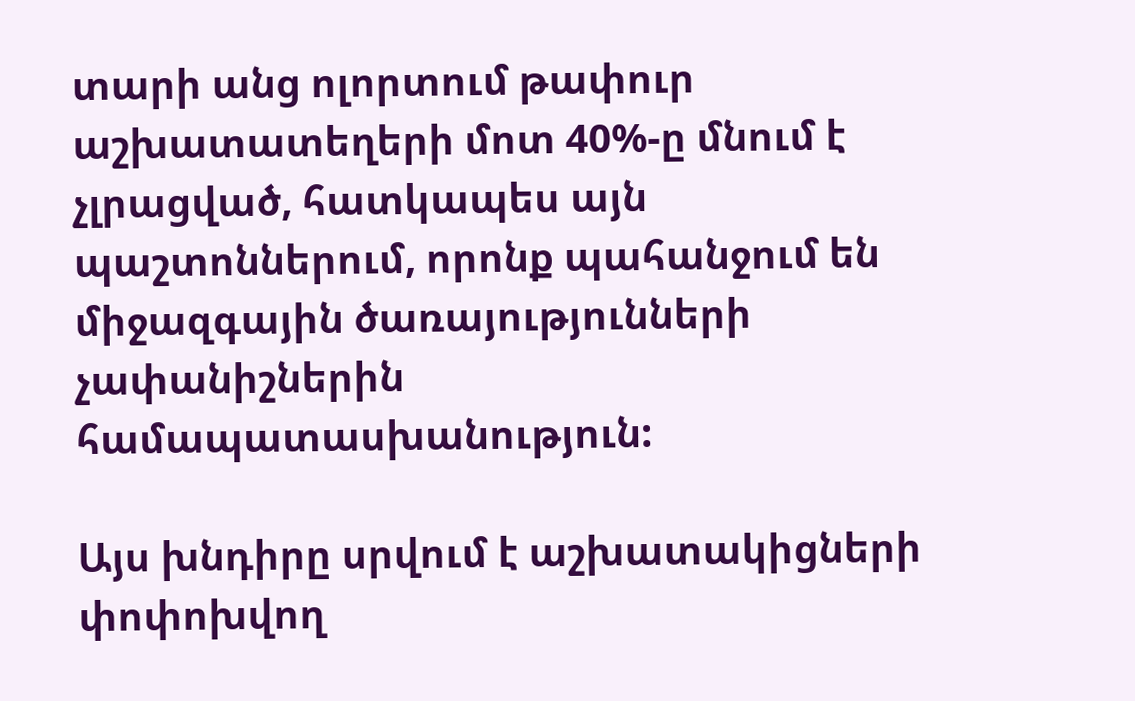տարի անց ոլորտում թափուր աշխատատեղերի մոտ 40%-ը մնում է չլրացված, հատկապես այն պաշտոններում, որոնք պահանջում են միջազգային ծառայությունների չափանիշներին համապատասխանություն:

Այս խնդիրը սրվում է աշխատակիցների փոփոխվող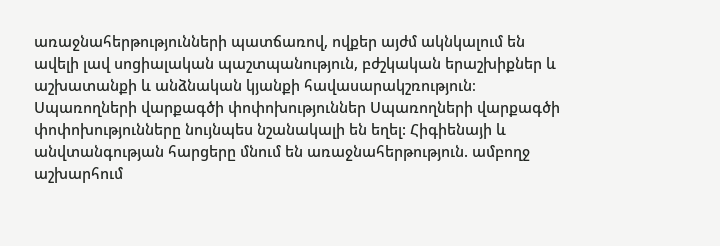առաջնահերթությունների պատճառով, ովքեր այժմ ակնկալում են ավելի լավ սոցիալական պաշտպանություն, բժշկական երաշխիքներ և աշխատանքի և անձնական կյանքի հավասարակշռություն։ Սպառողների վարքագծի փոփոխություններ Սպառողների վարքագծի փոփոխությունները նույնպես նշանակալի են եղել: Հիգիենայի և անվտանգության հարցերը մնում են առաջնահերթություն. ամբողջ աշխարհում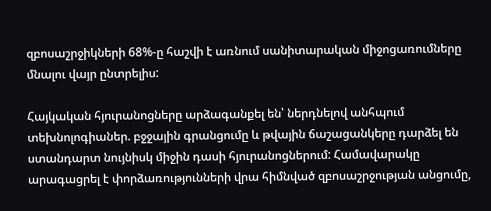զբոսաշրջիկների 68%-ը հաշվի է առնում սանիտարական միջոցառումները մնալու վայր ընտրելիս:

Հայկական հյուրանոցները արձագանքել են՝ ներդնելով անհպում տեխնոլոգիաներ. բջջային գրանցումը և թվային ճաշացանկերը դարձել են ստանդարտ նույնիսկ միջին դասի հյուրանոցներում: Համավարակը արագացրել է փորձառությունների վրա հիմնված զբոսաշրջության անցումը,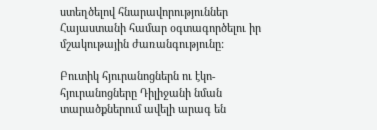ստեղծելով հնարավորություններ Հայաստանի համար օգտագործելու իր մշակութային ժառանգությունը:

Բուտիկ հյուրանոցներն ու էկո-հյուրանոցները Դիլիջանի նման տարածքներում ավելի արագ են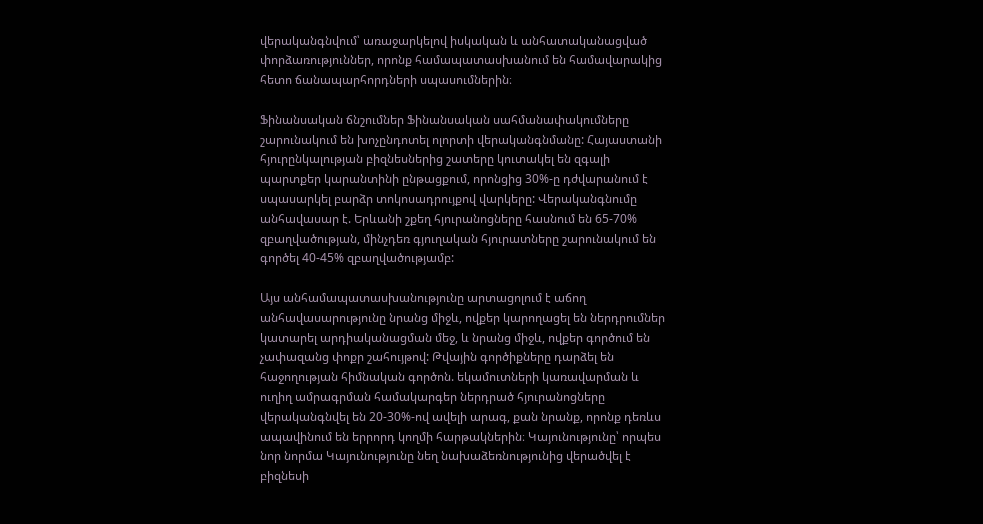վերականգնվում՝ առաջարկելով իսկական և անհատականացված փորձառություններ, որոնք համապատասխանում են համավարակից հետո ճանապարհորդների սպասումներին։

Ֆինանսական ճնշումներ Ֆինանսական սահմանափակումները շարունակում են խոչընդոտել ոլորտի վերականգնմանը: Հայաստանի հյուրընկալության բիզնեսներից շատերը կուտակել են զգալի պարտքեր կարանտինի ընթացքում, որոնցից 30%-ը դժվարանում է սպասարկել բարձր տոկոսադրույքով վարկերը: Վերականգնումը անհավասար է. Երևանի շքեղ հյուրանոցները հասնում են 65-70% զբաղվածության, մինչդեռ գյուղական հյուրատները շարունակում են գործել 40-45% զբաղվածությամբ:

Այս անհամապատասխանությունը արտացոլում է աճող անհավասարությունը նրանց միջև, ովքեր կարողացել են ներդրումներ կատարել արդիականացման մեջ, և նրանց միջև, ովքեր գործում են չափազանց փոքր շահույթով: Թվային գործիքները դարձել են հաջողության հիմնական գործոն. եկամուտների կառավարման և ուղիղ ամրագրման համակարգեր ներդրած հյուրանոցները վերականգնվել են 20-30%-ով ավելի արագ, քան նրանք, որոնք դեռևս ապավինում են երրորդ կողմի հարթակներին։ Կայունությունը՝ որպես նոր նորմա Կայունությունը նեղ նախաձեռնությունից վերածվել է բիզնեսի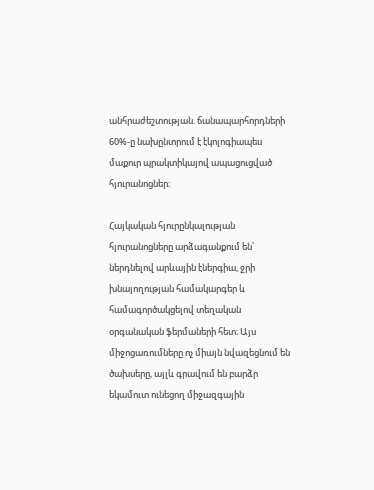անհրաժեշտության. ճանապարհորդների 60%-ը նախընտրում է էկոլոգիապես մաքուր պրակտիկայով ապացուցված հյուրանոցներ։

Հայկական հյուրընկալության հյուրանոցները արձագանքում են՝ ներդնելով արևային էներգիա, ջրի խնայողության համակարգեր և համագործակցելով տեղական օրգանական ֆերմաների հետ։ Այս միջոցառումները ոչ միայն նվազեցնում են ծախսերը, այլև գրավում են բարձր եկամուտ ունեցող միջազգային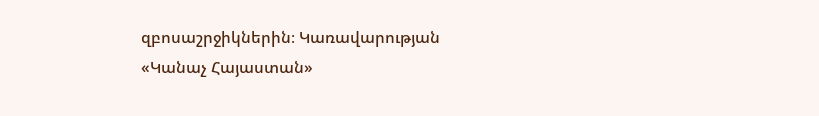զբոսաշրջիկներին։ Կառավարության «Կանաչ Հայաստան»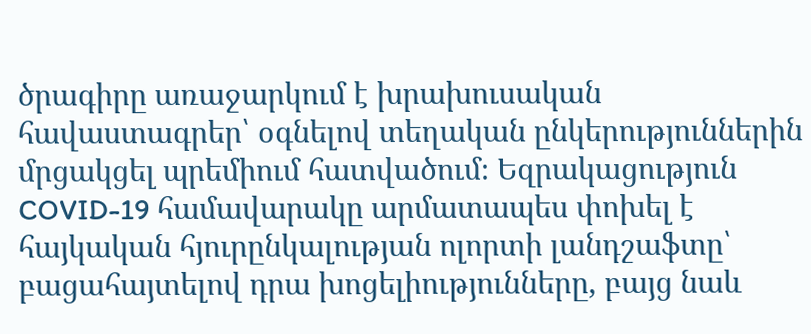ծրագիրը առաջարկում է խրախուսական հավաստագրեր՝ օգնելով տեղական ընկերություններին մրցակցել պրեմիում հատվածում։ Եզրակացություն COVID-19 համավարակը արմատապես փոխել է հայկական հյուրընկալության ոլորտի լանդշաֆտը՝ բացահայտելով դրա խոցելիությունները, բայց նաև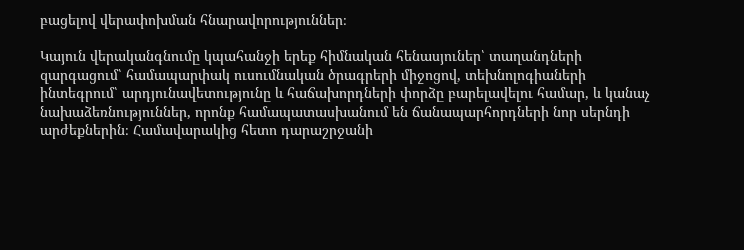բացելով վերափոխման հնարավորություններ։

Կայուն վերականգնումը կպահանջի երեք հիմնական հենասյուներ՝ տաղանդների զարգացում՝ համապարփակ ուսումնական ծրագրերի միջոցով, տեխնոլոգիաների ինտեգրում՝ արդյունավետությունը և հաճախորդների փորձը բարելավելու համար, և կանաչ նախաձեռնություններ, որոնք համապատասխանում են ճանապարհորդների նոր սերնդի արժեքներին։ Համավարակից հետո դարաշրջանի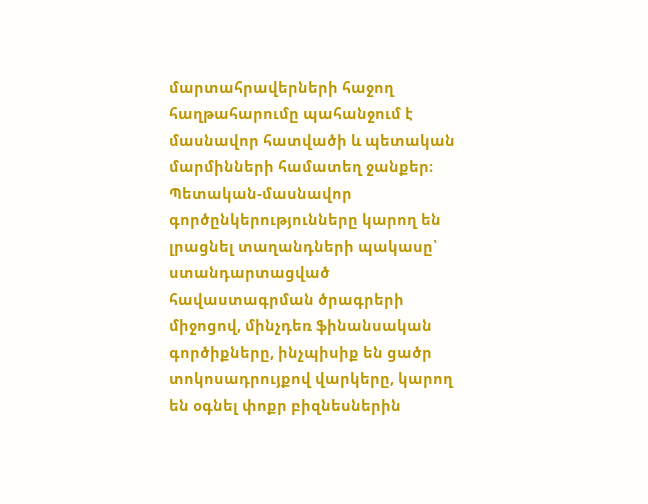մարտահրավերների հաջող հաղթահարումը պահանջում է մասնավոր հատվածի և պետական մարմինների համատեղ ջանքեր։ Պետական-մասնավոր գործընկերությունները կարող են լրացնել տաղանդների պակասը՝ ստանդարտացված հավաստագրման ծրագրերի միջոցով, մինչդեռ ֆինանսական գործիքները, ինչպիսիք են ցածր տոկոսադրույքով վարկերը, կարող են օգնել փոքր բիզնեսներին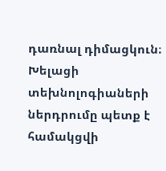դառնալ դիմացկուն։ Խելացի տեխնոլոգիաների ներդրումը պետք է համակցվի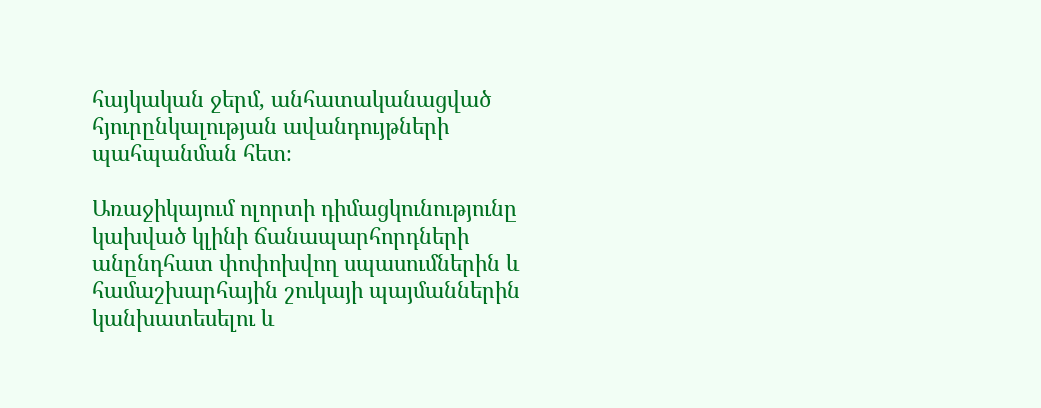հայկական ջերմ, անհատականացված հյուրընկալության ավանդույթների պահպանման հետ։

Առաջիկայում ոլորտի դիմացկունությունը կախված կլինի ճանապարհորդների անընդհատ փոփոխվող սպասումներին և համաշխարհային շուկայի պայմաններին կանխատեսելու և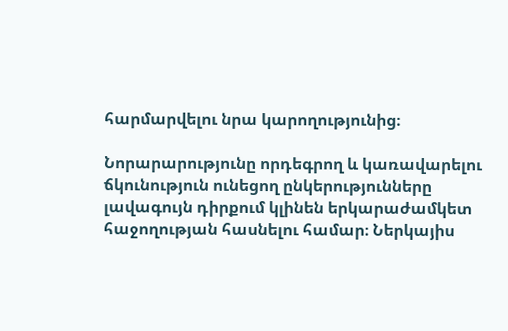հարմարվելու նրա կարողությունից։

Նորարարությունը որդեգրող և կառավարելու ճկունություն ունեցող ընկերությունները լավագույն դիրքում կլինեն երկարաժամկետ հաջողության հասնելու համար։ Ներկայիս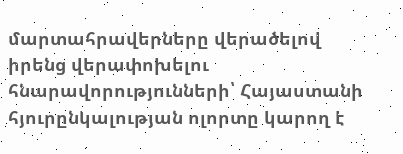մարտահրավերները վերածելով իրենց վերափոխելու հնարավորությունների՝ Հայաստանի հյուրընկալության ոլորտը կարող է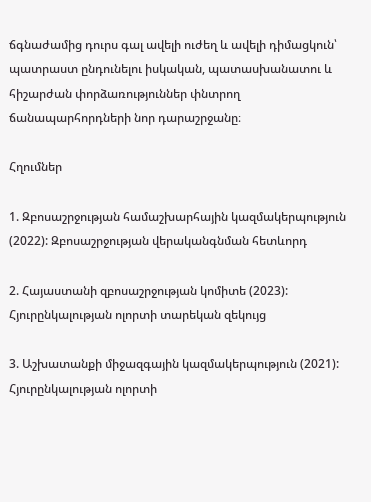ճգնաժամից դուրս գալ ավելի ուժեղ և ավելի դիմացկուն՝ պատրաստ ընդունելու իսկական, պատասխանատու և հիշարժան փորձառություններ փնտրող ճանապարհորդների նոր դարաշրջանը։

Հղումներ

1. Զբոսաշրջության համաշխարհային կազմակերպություն (2022): Զբոսաշրջության վերականգնման հետևորդ

2. Հայաստանի զբոսաշրջության կոմիտե (2023): Հյուրընկալության ոլորտի տարեկան զեկույց

3. Աշխատանքի միջազգային կազմակերպություն (2021): Հյուրընկալության ոլորտի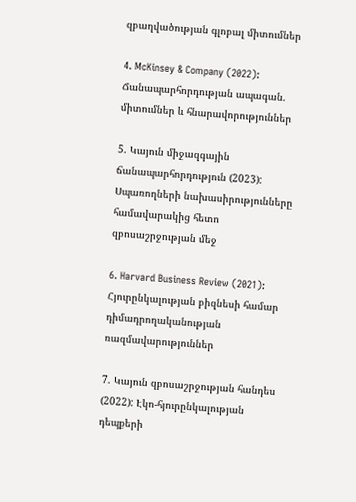զբաղվածության գլոբալ միտումներ

4. McKinsey & Company (2022): Ճանապարհորդության ապագան. միտումներ և հնարավորություններ

5. Կայուն միջազգային ճանապարհորդություն (2023): Սպառողների նախասիրությունները համավարակից հետո զբոսաշրջության մեջ

6. Harvard Business Review (2021): Հյուրընկալության բիզնեսի համար դիմադրողականության ռազմավարություններ

7. Կայուն զբոսաշրջության հանդես (2022): Էկո-հյուրընկալության դեպքերի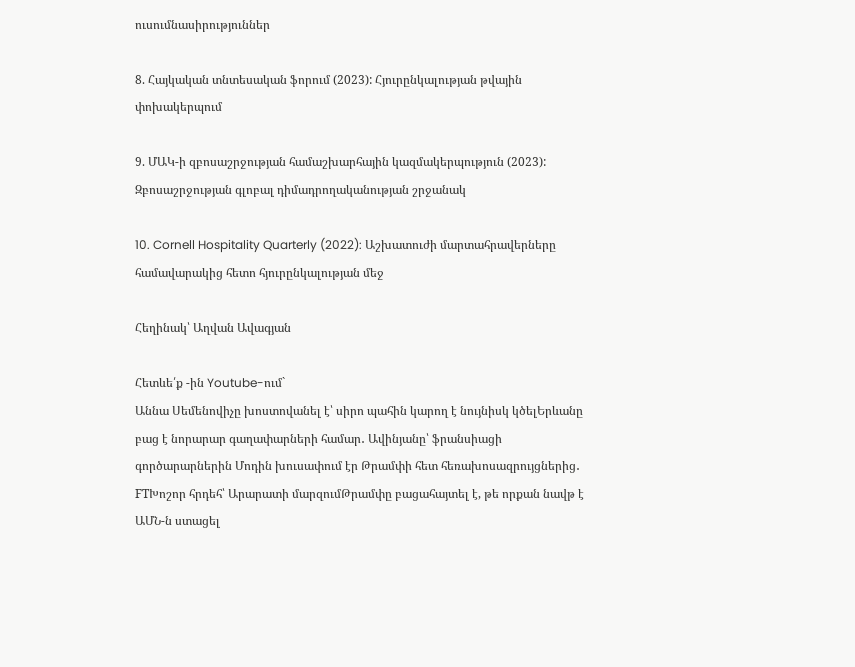ուսումնասիրություններ

8. Հայկական տնտեսական ֆորում (2023): Հյուրընկալության թվային փոխակերպում

9. ՄԱԿ-ի զբոսաշրջության համաշխարհային կազմակերպություն (2023): Զբոսաշրջության գլոբալ դիմադրողականության շրջանակ

10. Cornell Hospitality Quarterly (2022): Աշխատուժի մարտահրավերները համավարակից հետո հյուրընկալության մեջ

Հեղինակ՝ Աղվան Ավագյան

Հետևե՛ք -ին Youtube-ում`
Աննա Սեմենովիչը խոստովանել է՝ սիրո պահին կարող է նույնիսկ կծելԵրևանը բաց է նորարար գաղափարների համար․ Ավինյանը՝ ֆրանսիացի գործարարներին Մոդին խուսափում էր Թրամփի հետ հեռախոսազրույցներից․ FTԽոշոր հրդեհ՝ Արարատի մարզումԹրամփը բացահայտել է, թե որքան նավթ է ԱՄՆ-ն ստացել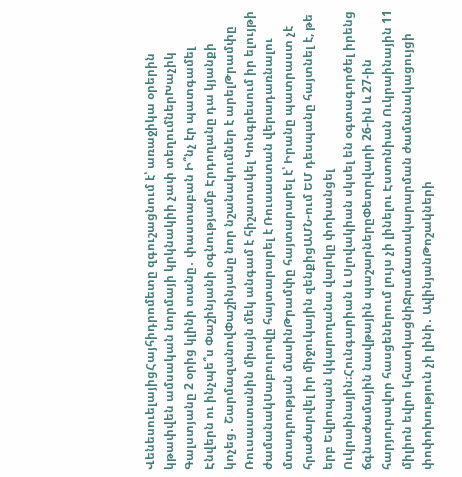ՎենեսուելայիցՀայհիդրոմետը զգուշացնում է՝ առաջիկա օրերին կթափվեն ամսական նորմայի կրկնակիի չափ տեղումներԽաչիկ Գալստյանը 2 օրից կլինի տանը․ փաստաբան Ի՞նչ էր պատգամել Էնվերն ու ինչպե՞ս Փաշինյանի օգնությամբ Էրդողանը դա կյանքի կոչեց․ ՇարմազանովՓաշինյանը նոր նշանակումներ է արելԹրամփը Ռուսաստանին միայն մեկ անգամ է հիշատակել Կոնգրեսում իր ելույթի ժամանակՍաբուրովը հայտարարել է Ռուսաստան վերադառնալու մտադրության մասինԹրամփը հայտարարել է՝ Իրանը պատրաստ չէ հրաժարվել իր միջուկային զենքիցԱՄՆ-ում ԵՄ դեսպանը հայտնել է, թե երբ Եվրոպան կկարողանա վարկը փոխանցել Ուկրաինային։Հունգարիան և Սլովակիան սկսել են օգտագործել իրենց ճգնաժամային նավթային պաշարներըՓետրվարի 26-ին և 27-ին հարյուրավոր հասցեներում լույս չի լինելու Էստոնիան Ուկրաինային 11 միլիոն եվրո կհատկացնիՋրամատակարարման ժամանակացույցի փոփոխություն չի լինի․ ԱվինյանԹոշակների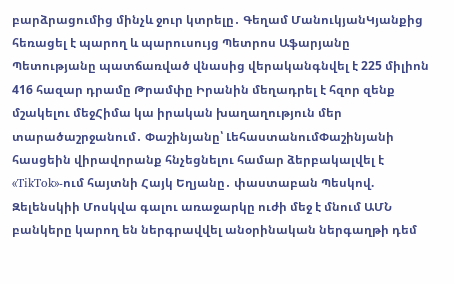բարձրացումից մինչև ջուր կտրելը․ Գեղամ ՄանուկյանԿյանքից հեռացել է պարող և պարուսույց Պետրոս Աֆարյանը Պետությանը պատճառված վնասից վերականգնվել է 225 միլիոն 416 հազար դրամը Թրամփը Իրանին մեղադրել է հզոր զենք մշակելու մեջՀիմա կա իրական խաղաղություն մեր տարածաշրջանում․ Փաշինյանը՝ ԼեհաստանումՓաշինյանի հասցեին վիրավորանք հնչեցնելու համար ձերբակալվել է «TikTok»-ում հայտնի Հայկ Եղյանը․ փաստաբան Պեսկով. Զելենսկիի Մոսկվա գալու առաջարկը ուժի մեջ է մնում ԱՄՆ բանկերը կարող են ներգրավվել անօրինական ներգաղթի դեմ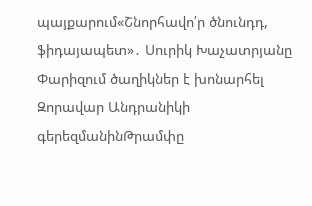պայքարում«Շնորհավո՛ր ծնունդդ, ֆիդայապետ»․ Սուրիկ Խաչատրյանը Փարիզում ծաղիկներ է խոնարհել Զորավար Անդրանիկի գերեզմանինԹրամփը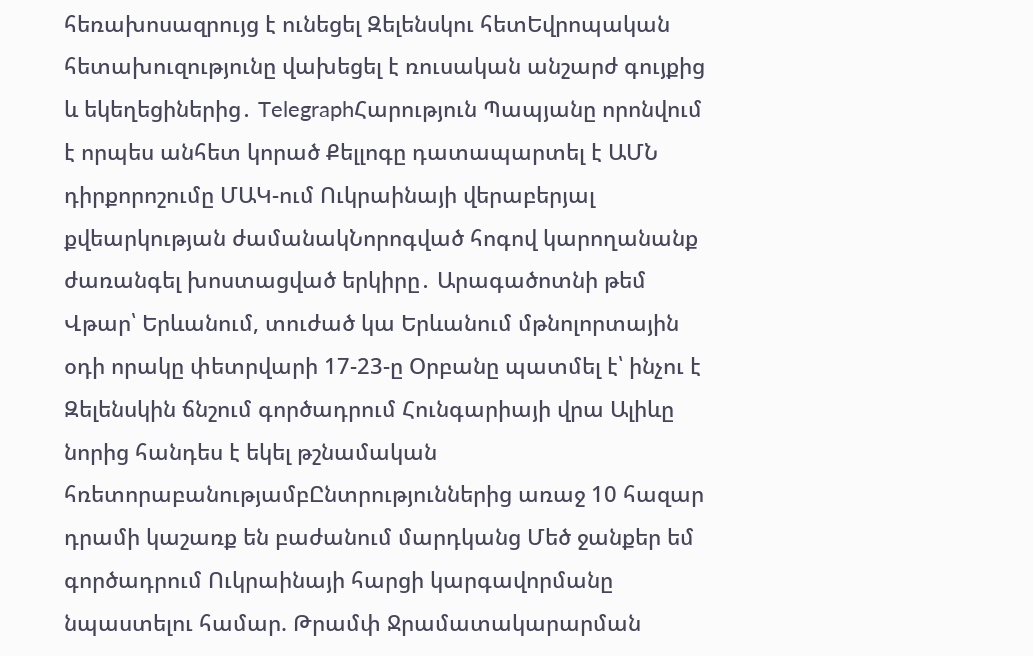հեռախոսազրույց է ունեցել Զելենսկու հետԵվրոպական հետախուզությունը վախեցել է ռուսական անշարժ գույքից և եկեղեցիներից․ TelegraphՀարություն Պապյանը որոնվում է որպես անհետ կորած Քելլոգը դատապարտել է ԱՄՆ դիրքորոշումը ՄԱԿ-ում Ուկրաինայի վերաբերյալ քվեարկության ժամանակՆորոգված հոգով կարողանանք ժառանգել խոստացված երկիրը․ Արագածոտնի թեմ Վթար՝ Երևանում, տուժած կա Երևանում մթնոլորտային օդի որակը փետրվարի 17-23-ը Օրբանը պատմել է՝ ինչու է Զելենսկին ճնշում գործադրում Հունգարիայի վրա Ալիևը նորից հանդես է եկել թշնամական հռետորաբանությամբԸնտրություններից առաջ 10 հազար դրամի կաշառք են բաժանում մարդկանց Մեծ ջանքեր եմ գործադրում Ուկրաինայի հարցի կարգավորմանը նպաստելու համար. Թրամփ Ջրամատակարարման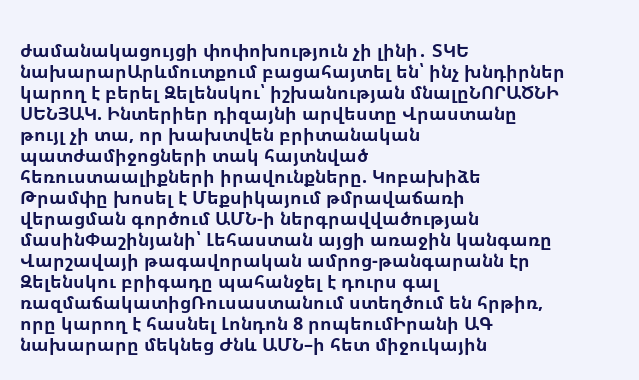ժամանակացույցի փոփոխություն չի լինի․ ՏԿԵ նախարարԱրևմուտքում բացահայտել են՝ ինչ խնդիրներ կարող է բերել Զելենսկու՝ իշխանության մնալըՆՈՐԱԾՆԻ ՍԵՆՅԱԿ. Ինտերիեր դիզայնի արվեստը Վրաստանը թույլ չի տա, որ խախտվեն բրիտանական պատժամիջոցների տակ հայտնված հեռուստաալիքների իրավունքները. Կոբախիձե Թրամփը խոսել է Մեքսիկայում թմրավաճառի վերացման գործում ԱՄՆ-ի ներգրավվածության մասինՓաշինյանի՝ Լեհաստան այցի առաջին կանգառը Վարշավայի թագավորական ամրոց-թանգարանն էր Զելենսկու բրիգադը պահանջել է դուրս գալ ռազմաճակատիցՌուսաստանում ստեղծում են հրթիռ, որը կարող է հասնել Լոնդոն 8 րոպեումԻրանի ԱԳ նախարարը մեկնեց Ժնև ԱՄՆ–ի հետ միջուկային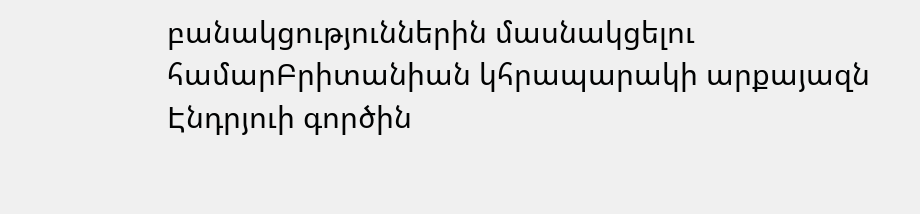բանակցություններին մասնակցելու համարԲրիտանիան կհրապարակի արքայազն Էնդրյուի գործին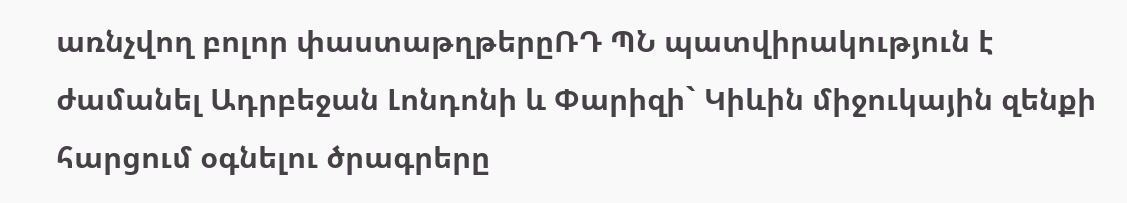առնչվող բոլոր փաստաթղթերըՌԴ ՊՆ պատվիրակություն է ժամանել Ադրբեջան Լոնդոնի և Փարիզի` Կիևին միջուկային զենքի հարցում օգնելու ծրագրերը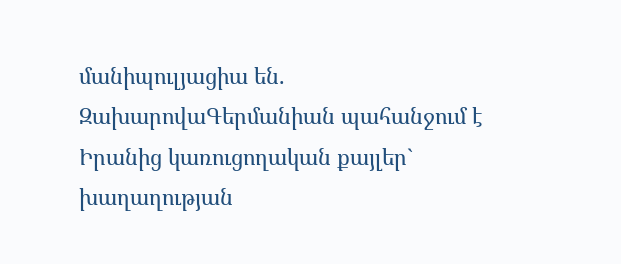մանիպուլյացիա են. ԶախարովաԳերմանիան պահանջում է Իրանից կառուցողական քայլեր` խաղաղության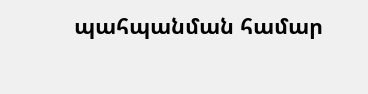պահպանման համար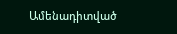Ամենադիտված